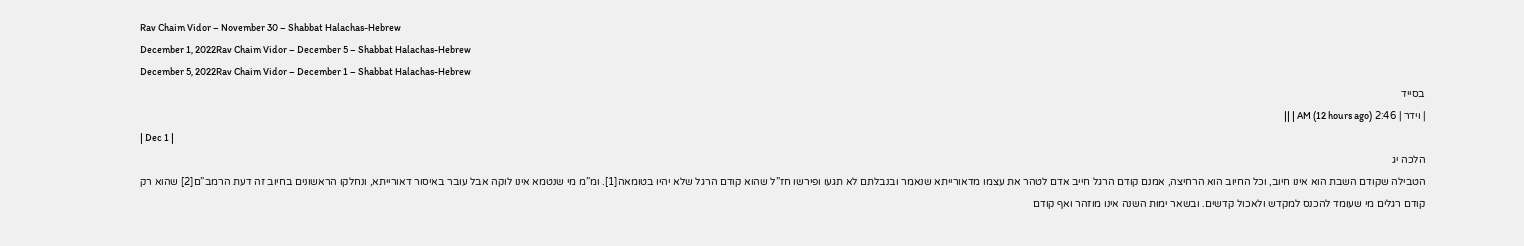Rav Chaim Vidor – November 30 – Shabbat Halachas-Hebrew
December 1, 2022Rav Chaim Vidor – December 5 – Shabbat Halachas-Hebrew
December 5, 2022Rav Chaim Vidor – December 1 – Shabbat Halachas-Hebrew
בסייד
| וידר | 2:46 AM (12 hours ago) | ||
| Dec 1 |
הלכה יג
הטבילה שקודם השבת הוא אינו חיוב, וכל החיוב הוא הרחיצה, אמנם קודם הרגל חייב אדם לטהר את עצמו מדאורייתא שנאמר ובנבלתם לא תגעו ופירשו חז”ל שהוא קודם הרגל שלא יהיו בטומאה[1]. ומ”מ מי שנטמא אינו לוקה אבל עובר באיסור דאורייתא, ונחלקו הראשונים בחיוב זה דעת הרמב”ם[2] שהוא רק קודם רגלים מי שעומד להכנס למקדש ולאכול קדשים. ובשאר ימות השנה אינו מוזהר ואף קודם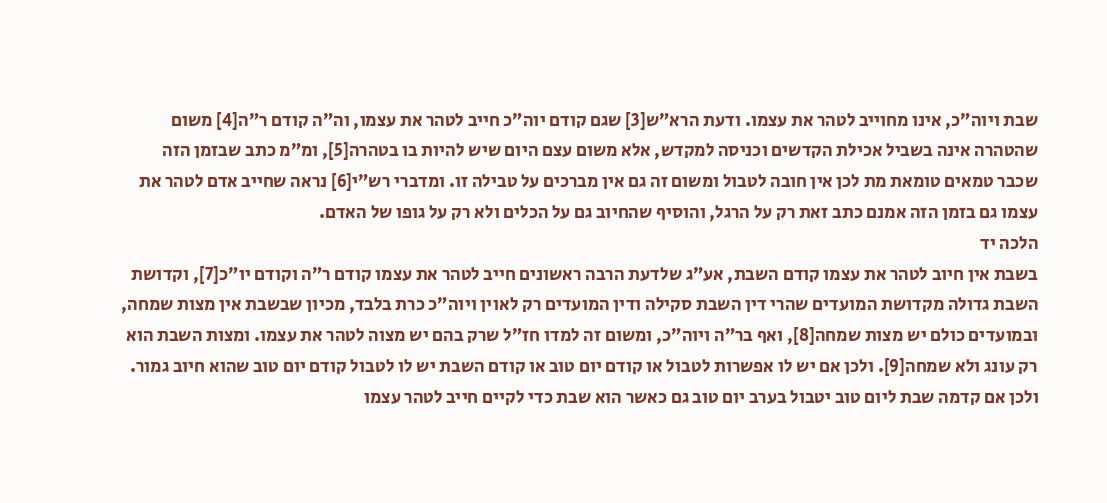שבת ויוה”כ, אינו מחוייב לטהר את עצמו. ודעת הרא”ש[3] שגם קודם יוה”כ חייב לטהר את עצמו, וה”ה קודם ר”ה[4] משום שהטהרה אינה בשביל אכילת הקדשים וכניסה למקדש, אלא משום עצם היום שיש להיות בו בטהרה[5], ומ”מ כתב שבזמן הזה שכבר טמאים טומאת מת לכן אין חובה לטבול ומשום זה גם אין מברכים על טבילה זו. ומדברי רש”י[6] נראה שחייב אדם לטהר את עצמו גם בזמן הזה אמנם כתב זאת רק על הרגל, והוסיף שהחיוב גם על הכלים ולא רק על גופו של האדם.
הלכה יד
בשבת אין חיוב לטהר את עצמו קודם השבת, אע”ג שלדעת הרבה ראשונים חייב לטהר את עצמו קודם ר”ה וקודם יו”כ[7], וקדושת השבת גדולה מקדושת המועדים שהרי דין השבת סקילה ודין המועדים רק לאוין ויוה”כ כרת בלבד, מכיון שבשבת אין מצות שמחה, ובמועדים כולם יש מצות שמחה[8], ואף בר”ה ויוה”כ, ומשום זה למדו חז”ל שרק בהם יש מצוה לטהר את עצמו. ומצות השבת הוא רק עונג ולא שמחה[9]. ולכן אם יש לו אפשרות לטבול או קודם יום טוב או קודם השבת יש לו לטבול קודם יום טוב שהוא חיוב גמור. ולכן אם קדמה שבת ליום טוב יטבול בערב יום טוב גם כאשר הוא שבת כדי לקיים חייב לטהר עצמו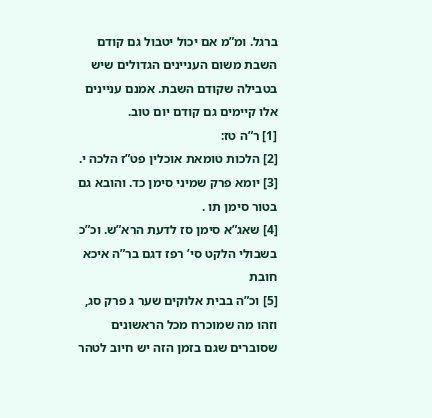ברגל. ומ”מ אם יכול יטבול גם קודם השבת משום העניינים הגדולים שיש בטבילה שקודם השבת. אמנם עניינים אלו קיימים גם קודם יום טוב.
[1] ר”ה טז:
[2] הלכות טומאת אוכלין פט”ז הלכה י.
[3] יומא פרק שמיני סימן כד. והובא גם בטור סימן תו .
[4] שאג”א סימן סז לדעת הרא”ש. וכ”כ בשבולי הלקט סי’ רפז דגם בר”ה איכא חובת
[5] וכ”ה בבית אלוקים שער ג פרק סג, וזהו מה שמוכרח מכל הראשונים שסוברים שגם בזמן הזה יש חיוב לטהר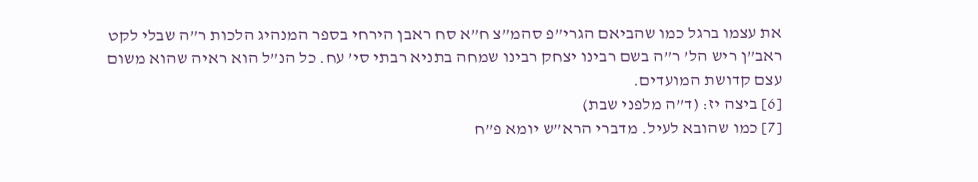את עצמו ברגל כמו שהביאם הגרי”פ סהמ”צ ח”א סח ראבן הירחי בספר המנהיג הלכות ר”ה שבלי לקט ראב”ן ריש הל’ ר”ה בשם רבינו יצחק רבינו שמחה בתניא רבתי סי’ עח. כל הנ”ל הוא ראיה שהוא משום עצם קדושת המועדים.
[6] ביצה יז: (ד”ה מלפני שבת)
[7] כמו שהובא לעיל. מדברי הרא”ש יומא פ”ח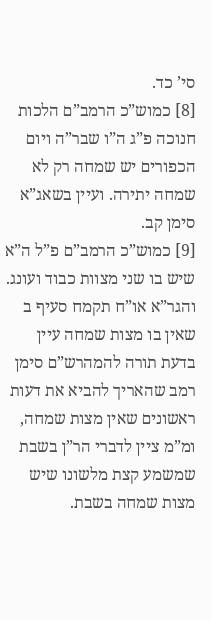סי’ כד.
[8] כמוש”כ הרמב”ם הלכות חנוכה פ”ג ה”ו שבר”ה ויום הכפורים יש שמחה רק לא שמחה יתירה. ועיין בשאג”א סימן קב.
[9] כמוש”כ הרמב”ם פ”ל ה”א שיש בו שני מצוות כבוד ועונג. והגר”א או”ח תקמח סעיף ב שאין בו מצות שמחה עיין בדעת תורה להמהרש”ם סימן רמב שהאריך להביא את דעות ראשונים שאין מצות שמחה, ומ”מ ציין לדברי הר”ן בשבת שמשמע קצת מלשונו שיש מצות שמחה בשבת.